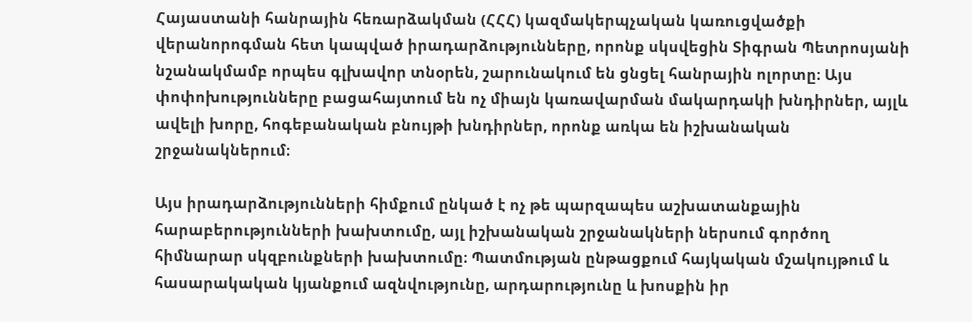Հայաստանի հանրային հեռարձակման (ՀՀՀ) կազմակերպչական կառուցվածքի վերանորոգման հետ կապված իրադարձությունները, որոնք սկսվեցին Տիգրան Պետրոսյանի նշանակմամբ որպես գլխավոր տնօրեն, շարունակում են ցնցել հանրային ոլորտը։ Այս փոփոխությունները բացահայտում են ոչ միայն կառավարման մակարդակի խնդիրներ, այլև ավելի խորը, հոգեբանական բնույթի խնդիրներ, որոնք առկա են իշխանական շրջանակներում։

Այս իրադարձությունների հիմքում ընկած է ոչ թե պարզապես աշխատանքային հարաբերությունների խախտումը, այլ իշխանական շրջանակների ներսում գործող հիմնարար սկզբունքների խախտումը։ Պատմության ընթացքում հայկական մշակույթում և հասարակական կյանքում ազնվությունը, արդարությունը և խոսքին իր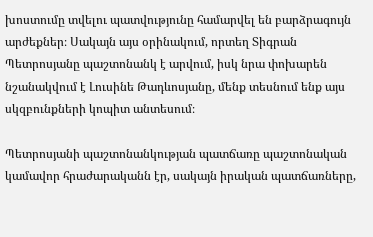խոստումը տվելու պատվությունը համարվել են բարձրագույն արժեքներ։ Սակայն այս օրինակում, որտեղ Տիգրան Պետրոսյանը պաշտոնանկ է արվում, իսկ նրա փոխարեն նշանակվում է Լուսինե Թադևոսյանը, մենք տեսնում ենք այս սկզբունքների կոպիտ անտեսում։

Պետրոսյանի պաշտոնանկության պատճառը պաշտոնական կամավոր հրաժարականն էր, սակայն իրական պատճառները,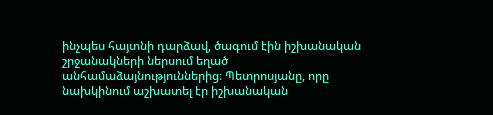ինչպես հայտնի դարձավ, ծագում էին իշխանական շրջանակների ներսում եղած անհամաձայնություններից։ Պետրոսյանը, որը նախկինում աշխատել էր իշխանական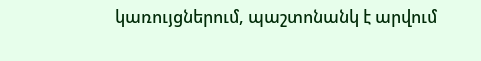կառույցներում, պաշտոնանկ է արվում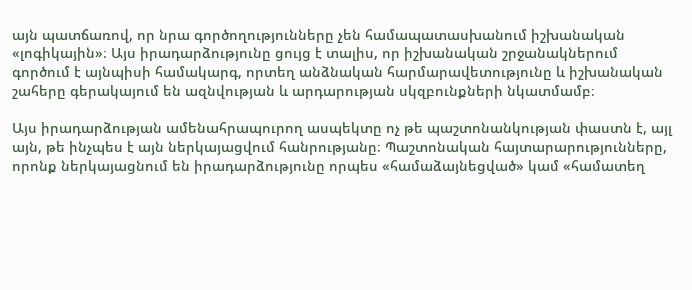այն պատճառով, որ նրա գործողությունները չեն համապատասխանում իշխանական «լոգիկային»։ Այս իրադարձությունը ցույց է տալիս, որ իշխանական շրջանակներում գործում է այնպիսի համակարգ, որտեղ անձնական հարմարավետությունը և իշխանական շահերը գերակայում են ազնվության և արդարության սկզբունքների նկատմամբ։

Այս իրադարձության ամենահրապուրող ասպեկտը ոչ թե պաշտոնանկության փաստն է, այլ այն, թե ինչպես է այն ներկայացվում հանրությանը։ Պաշտոնական հայտարարությունները, որոնք ներկայացնում են իրադարձությունը որպես «համաձայնեցված» կամ «համատեղ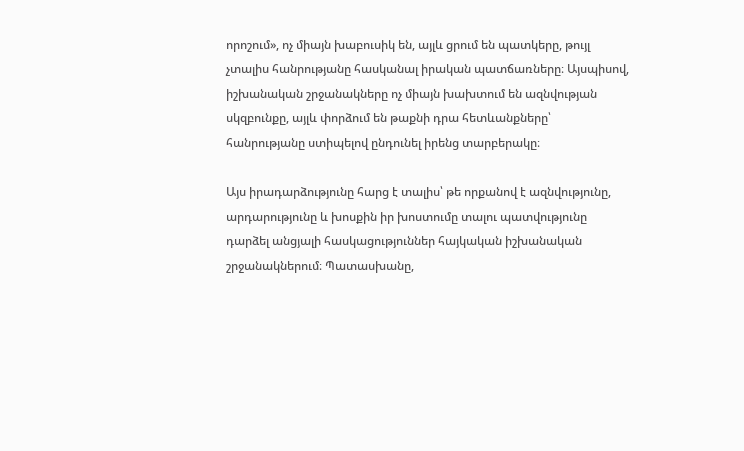որոշում», ոչ միայն խաբուսիկ են, այլև ցրում են պատկերը, թույլ չտալիս հանրությանը հասկանալ իրական պատճառները։ Այսպիսով, իշխանական շրջանակները ոչ միայն խախտում են ազնվության սկզբունքը, այլև փորձում են թաքնի դրա հետևանքները՝ հանրությանը ստիպելով ընդունել իրենց տարբերակը։

Այս իրադարձությունը հարց է տալիս՝ թե որքանով է ազնվությունը, արդարությունը և խոսքին իր խոստումը տալու պատվությունը դարձել անցյալի հասկացություններ հայկական իշխանական շրջանակներում։ Պատասխանը,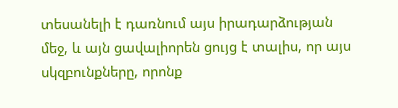տեսանելի է դառնում այս իրադարձության մեջ, և այն ցավալիորեն ցույց է տալիս, որ այս սկզբունքները, որոնք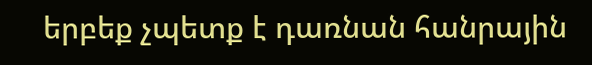երբեք չպետք է դառնան հանրային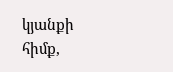կյանքի հիմք,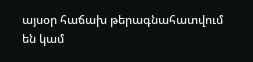այսօր հաճախ թերագնահատվում են կամ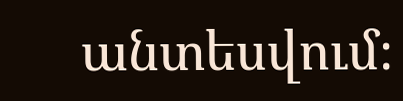անտեսվում։